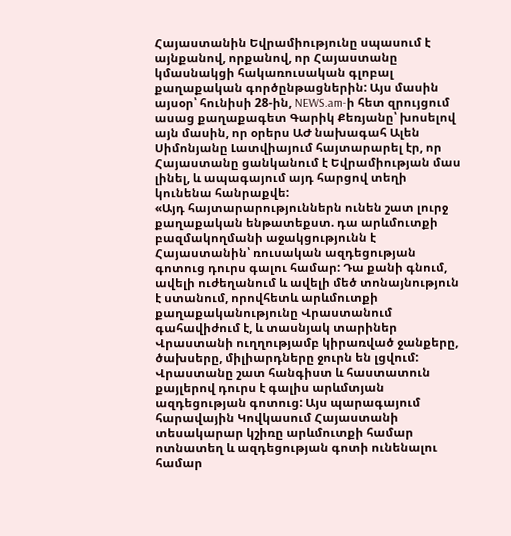Հայաստանին Եվրամիությունը սպասում է այնքանով, որքանով, որ Հայաստանը կմասնակցի հակառուսական գլոբալ քաղաքական գործընթացներին: Այս մասին այսօր՝ հունիսի 28-ին, NEWS.am-ի հետ զրույցում ասաց քաղաքագետ Գարիկ Քեռյանը՝ խոսելով այն մասին, որ օրերս ԱԺ նախագահ Ալեն Սիմոնյանը Լատվիայում հայտարարել էր, որ Հայաստանը ցանկանում է Եվրամիության մաս լինել, և ապագայում այդ հարցով տեղի կունենա հանրաքվե:
«Այդ հայտարարություններն ունեն շատ լուրջ քաղաքական ենթատեքստ. դա արևմուտքի բազմակողմանի աջակցությունն է Հայաստանին՝ ռուսական ազդեցության գոտուց դուրս գալու համար: Դա քանի գնում, ավելի ուժեղանում և ավելի մեծ տոնայնություն է ստանում, որովհետև արևմուտքի քաղաքականությունը Վրաստանում գահավիժում է, և տասնյակ տարիներ Վրաստանի ուղղությամբ կիրառված ջանքերը, ծախսերը, միլիարդները ջուրն են լցվում: Վրաստանը շատ հանգիստ և հաստատուն քայլերով դուրս է գալիս արևմտյան ազդեցության գոտուց: Այս պարագայում հարավային Կովկասում Հայաստանի տեսակարար կշիռը արևմուտքի համար ոտնատեղ և ազդեցության գոտի ունենալու համար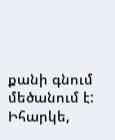քանի գնում մեծանում է: Իհարկե,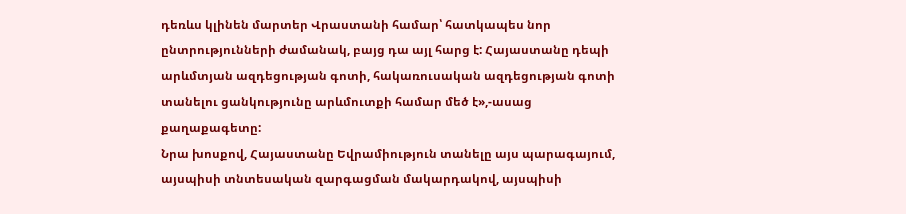դեռևս կլինեն մարտեր Վրաստանի համար՝ հատկապես նոր ընտրությունների ժամանակ, բայց դա այլ հարց է: Հայաստանը դեպի արևմտյան ազդեցության գոտի, հակառուսական ազդեցության գոտի տանելու ցանկությունը արևմուտքի համար մեծ է»,-ասաց քաղաքագետը:
Նրա խոսքով, Հայաստանը Եվրամիություն տանելը այս պարագայում, այսպիսի տնտեսական զարգացման մակարդակով, այսպիսի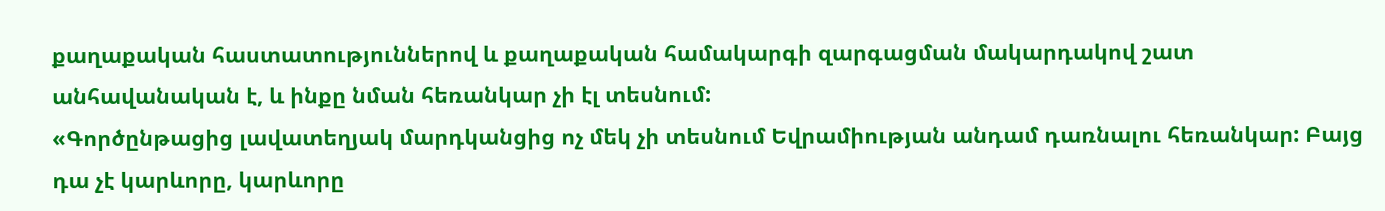քաղաքական հաստատություններով և քաղաքական համակարգի զարգացման մակարդակով շատ անհավանական է, և ինքը նման հեռանկար չի էլ տեսնում:
«Գործընթացից լավատեղյակ մարդկանցից ոչ մեկ չի տեսնում Եվրամիության անդամ դառնալու հեռանկար: Բայց դա չէ կարևորը, կարևորը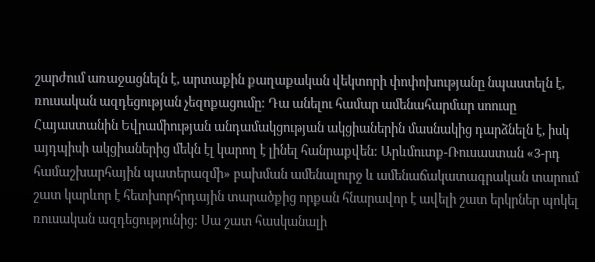շարժում առաջացնելն է, արտաքին քաղաքական վեկտորի փոփոխությանը նպաստելն է, ռուսական ազդեցության չեզոքացումը: Դա անելու համար ամենահարմար սոուսը Հայաստանին Եվրամիության անդամակցության ակցիաներին մասնակից դարձնելն է, իսկ այդպիսի ակցիաներից մեկն էլ կարող է լինել հանրաքվեն: Արևմուտք-Ռուսաստան «3-րդ համաշխարհային պատերազմի» բախման ամենալուրջ և ամենաճակատագրական տարում շատ կարևոր է հետխորհրդային տարածքից որքան հնարավոր է ավելի շատ երկրներ պոկել ռուսական ազդեցությունից: Սա շատ հասկանալի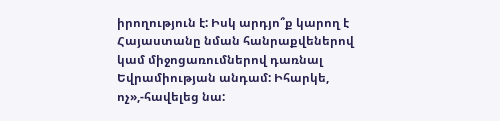իրողություն է: Իսկ արդյո՞ք կարող է Հայաստանը նման հանրաքվեներով կամ միջոցառումներով դառնալ Եվրամիության անդամ: Իհարկե, ոչ»,-հավելեց նա: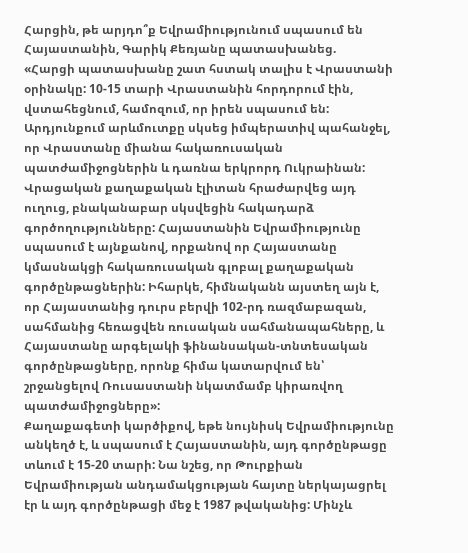Հարցին, թե արյդո՞ք Եվրամիությունում սպասում են Հայաստանին, Գարիկ Քեռյանը պատասխանեց.
«Հարցի պատասխանը շատ հստակ տալիս է Վրաստանի օրինակը: 10-15 տարի Վրաստանին հորդորում էին, վստահեցնում, համոզում, որ իրեն սպասում են: Արդյունքում արևմուտքը սկսեց իմպերատիվ պահանջել, որ Վրաստանը միանա հակառուսական պատժամիջոցներին և դառնա երկրորդ Ուկրաինան: Վրացական քաղաքական էլիտան հրաժարվեց այդ ուղուց, բնականաբար սկսվեցին հակադարձ գործողությունները: Հայաստանին Եվրամիությունը սպասում է այնքանով, որքանով որ Հայաստանը կմասնակցի հակառուսական գլոբալ քաղաքական գործընթացներին: Իհարկե, հիմնականն այստեղ այն է, որ Հայաստանից դուրս բերվի 102-րդ ռազմաբազան, սահմանից հեռացվեն ռուսական սահմանապահները, և Հայաստանը արգելակի ֆինանսական-տնտեսական գործընթացները, որոնք հիմա կատարվում են՝ շրջանցելով Ռուսաստանի նկատմամբ կիրառվող պատժամիջոցները»:
Քաղաքագետի կարծիքով, եթե նույնիսկ Եվրամիությունը անկեղծ է, և սպասում է Հայաստանին, այդ գործընթացը տևում է 15-20 տարի: Նա նշեց, որ Թուրքիան Եվրամիության անդամակցության հայտը ներկայացրել էր և այդ գործընթացի մեջ է 1987 թվականից: Մինչև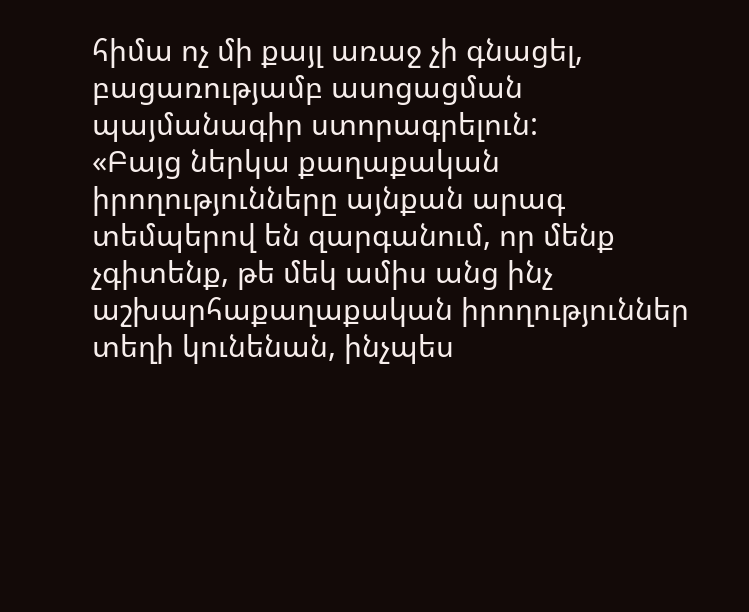հիմա ոչ մի քայլ առաջ չի գնացել, բացառությամբ ասոցացման պայմանագիր ստորագրելուն:
«Բայց ներկա քաղաքական իրողությունները այնքան արագ տեմպերով են զարգանում, որ մենք չգիտենք, թե մեկ ամիս անց ինչ աշխարհաքաղաքական իրողություններ տեղի կունենան, ինչպես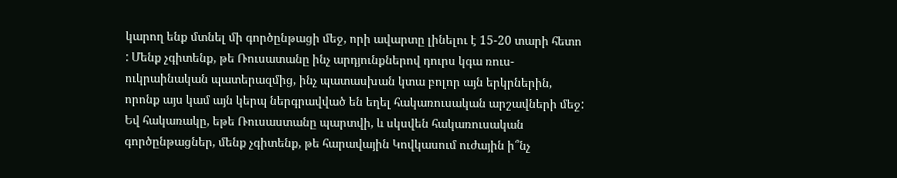կարող ենք մտնել մի գործընթացի մեջ, որի ավարտը լինելու է 15-20 տարի հետո : Մենք չգիտենք, թե Ռուսատանը ինչ արդյունքներով դուրս կգա ռուս-ուկրաինական պատերազմից, ինչ պատասխան կտա բոլոր այն երկրներին, որոնք այս կամ այն կերպ ներգրավված են եղել հակառուսական արշավների մեջ: Եվ հակառակը, եթե Ռուսաստանը պարտվի, և սկսվեն հակառուսական գործընթացներ, մենք չգիտենք, թե հարավային Կովկասում ուժային ի՞նչ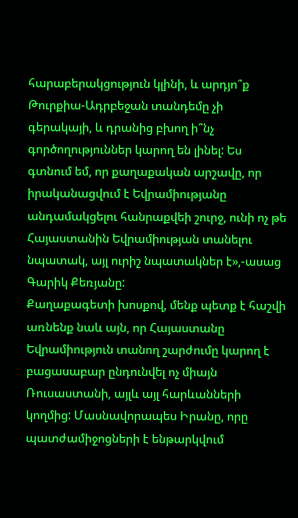հարաբերակցություն կլինի, և արդյո՞ք Թուրքիա-Ադրբեջան տանդեմը չի գերակայի, և դրանից բխող ի՞նչ գործողություններ կարող են լինել: Ես գտնում եմ, որ քաղաքական արշավը, որ իրականացվում է Եվրամիությանը անդամակցելու հանրաքվեի շուրջ, ունի ոչ թե Հայաստանին Եվրամիության տանելու նպատակ, այլ ուրիշ նպատակներ է»,-ասաց Գարիկ Քեռյանը:
Քաղաքագետի խոսքով, մենք պետք է հաշվի առնենք նաև այն, որ Հայաստանը Եվրամիություն տանող շարժումը կարող է բացասաբար ընդունվել ոչ միայն Ռուսաստանի, այլև այլ հարևանների կողմից: Մասնավորապես Իրանը, որը պատժամիջոցների է ենթարկվում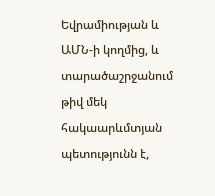Եվրամիության և ԱՄՆ-ի կողմից, և տարածաշրջանում թիվ մեկ հակաարևմտյան պետությունն է,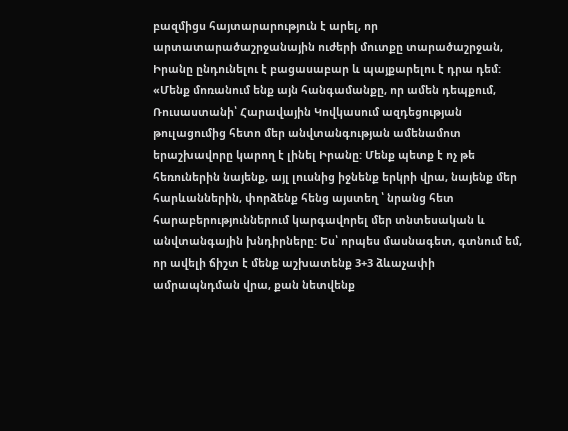բազմիցս հայտարարություն է արել, որ արտատարածաշրջանային ուժերի մուտքը տարածաշրջան, Իրանը ընդունելու է բացասաբար և պայքարելու է դրա դեմ:
«Մենք մոռանում ենք այն հանգամանքը, որ ամեն դեպքում, Ռուսաստանի՝ Հարավային Կովկասում ազդեցության թուլացումից հետո մեր անվտանգության ամենամոտ երաշխավորը կարող է լինել Իրանը: Մենք պետք է ոչ թե հեռուներին նայենք, այլ լուսնից իջնենք երկրի վրա, նայենք մեր հարևաններին, փորձենք հենց այստեղ ՝ նրանց հետ հարաբերություններում կարգավորել մեր տնտեսական և անվտանգային խնդիրները: Ես՝ որպես մասնագետ, գտնում եմ, որ ավելի ճիշտ է մենք աշխատենք 3+3 ձևաչափի ամրապնդման վրա, քան նետվենք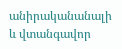անիրականանալի և վտանգավոր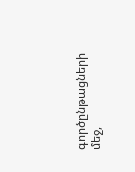գործընթացների մեջ,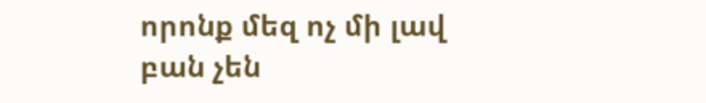որոնք մեզ ոչ մի լավ բան չեն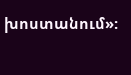խոստանում»: